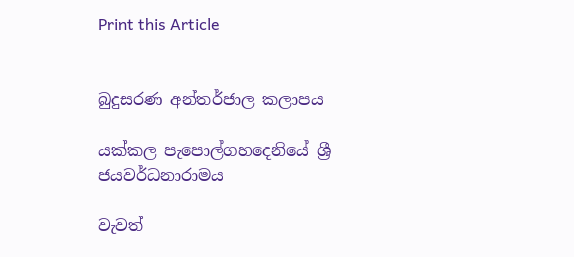Print this Article


බුදුසරණ අන්තර්ජාල කලාපය

යක්කල පැපොල්ගහදෙනියේ ශ්‍රී ජයවර්ධනාරාමය

වැවත්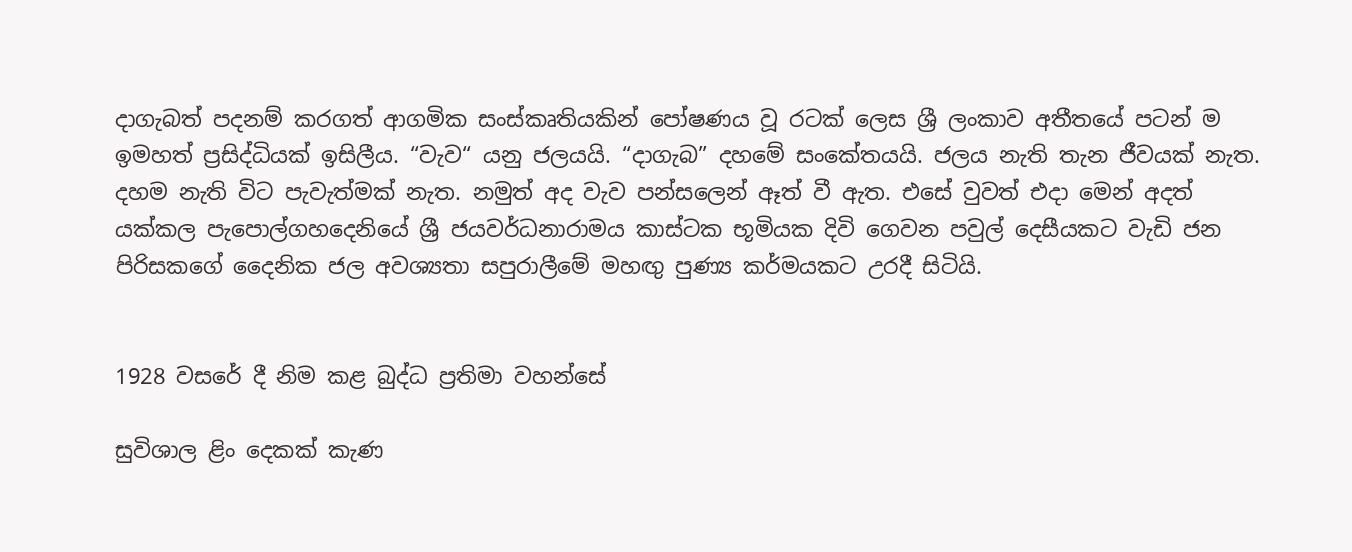දාගැබත් පදනම් කරගත් ආගමික සංස්කෘතියකින් පෝෂණය වූ රටක් ලෙස ශ්‍රී ලංකාව අතීතයේ පටන් ම ඉමහත් ප්‍රසිද්ධියක් ඉසිලීය. “වැව“ යනු ජලයයි. “දාගැබ” දහමේ සංකේතයයි. ජලය නැති තැන ජීවයක් නැත. දහම නැති විට පැවැත්මක් නැත. නමුත් අද වැව පන්සලෙන් ඈත් වී ඇත. එසේ වුවත් එදා මෙන් අදත් යක්කල පැපොල්ගහදෙනියේ ශ්‍රී ජයවර්ධනාරාමය කාස්ටක භූමියක දිවි ගෙවන පවුල් දෙසීයකට වැඩි ජන පිරිසකගේ දෛනික ජල අවශ්‍යතා සපුරාලීමේ මහඟු පුණ්‍ය කර්මයකට උරදී සිටියි.


1928 වසරේ දී නිම කළ බුද්ධ ප්‍රතිමා වහන්සේ

සුවිශාල ළිං දෙකක් කැණ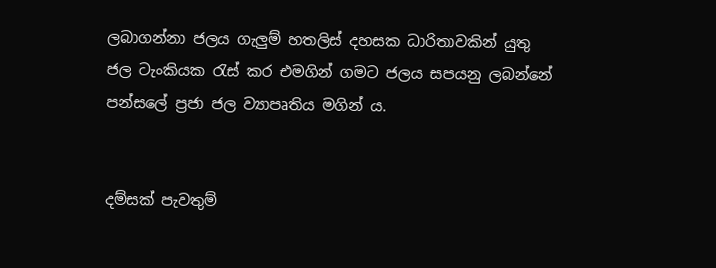ලබාගන්නා ජලය ගැලුම් හතලිස් දහසක ධාරිතාවකින් යුතු ජල ටැංකියක රැස් කර එමගින් ගමට ජලය සපයනු ලබන්නේ පන්සලේ ප්‍රජා ජල ව්‍යාපෘතිය මගින් ය.


දම්සක් පැවතුම්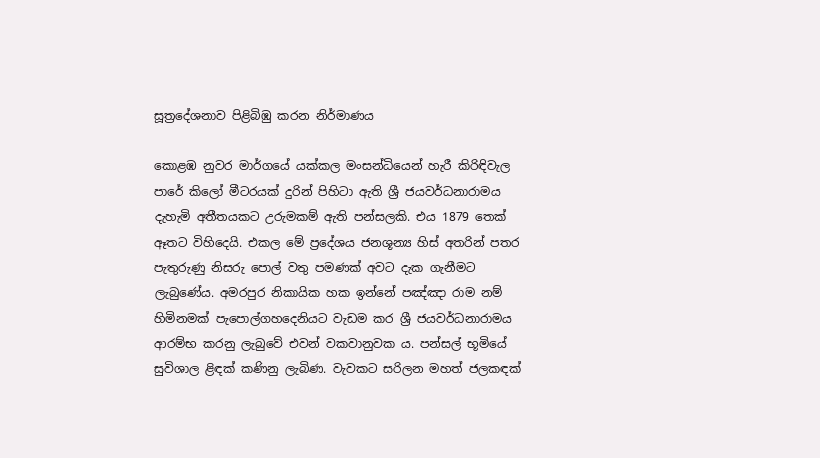සූත්‍රදේශනාව පිළිබිඹු කරන නිර්මාණය

කොළඹ නුවර මාර්ගයේ යක්කල මංසන්ධියෙන් හැරී කිරිඳිවැල පාරේ කිලෝ මීටරයක් දුරින් පිහිටා ඇති ශ්‍රී ජයවර්ධනාරාමය දැහැමි අතීතයකට උරුමකම් ඇති පන්සලකි. එය 1879 තෙක් ඈතට විහිදෙයි. එකල මේ ප්‍රදේශය ජනශූන්‍ය හිස් අතරින් පතර පැතුරුණු නිසරු පොල් වතු පමණක් අවට දැක ගැනීමට ලැබුණේය. අමරපුර නිකායික හක ඉන්නේ පඤ්ඤා රාම නම් හිමිනමක් පැපොල්ගහදෙනියට වැඩම කර ශ්‍රී ජයවර්ධනාරාමය ආරම්භ කරනු ලැබුවේ එවන් වකවානුවක ය. පන්සල් භූමියේ සුවිශාල ළිඳක් කණිනු ලැබිණ. වැවකට සරිලන මහත් ජලකඳක්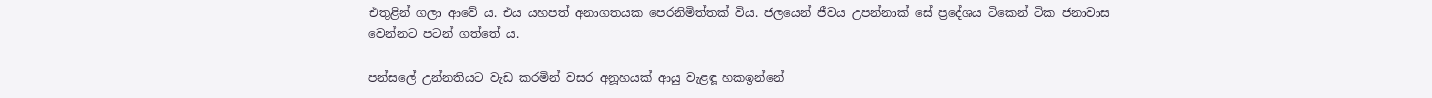එතුළින් ගලා ආවේ ය. එය යහපත් අනාගතයක පෙරනිමිත්තක් විය. ජලයෙන් ජීවය උපන්නාක් සේ ප්‍රදේශය ටිකෙන් ටික ජනාවාස වෙන්නට පටන් ගත්තේ ය.

පන්සලේ උන්නතියට වැඩ කරමින් වසර අනූහයක් ආයු වැළඳූ හකඉන්නේ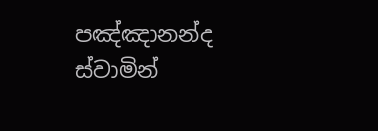පඤ්ඤානන්ද ස්වාමින්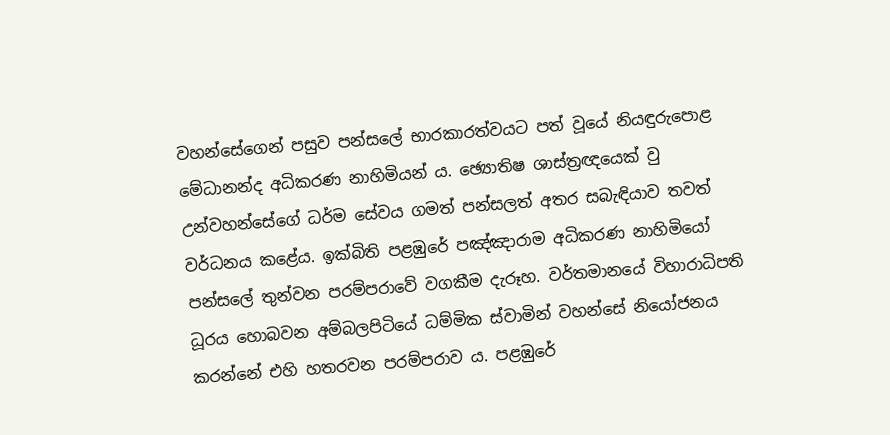වහන්සේගෙන් පසුව පන්සලේ භාරකාරත්වයට පත් වූයේ නියඳුරුපොළ මේධානන්ද අධිකරණ නාහිමියන් ය. ඡ්‍යොතිෂ ශාස්ත්‍රඥයෙක් වු උන්වහන්සේගේ ධර්ම සේවය ගමත් පන්සලත් අතර සබැඳියාව තවත් වර්ධනය කළේය. ඉක්බිති පළඹුරේ පඤ්ඤාරාම අධිකරණ නාහිමියෝ පන්සලේ තුන්වන පරම්පරාවේ වගකීම දැරූහ. වර්තමානයේ විහාරාධිපති ධූරය හොබවන අම්බලපිටියේ ධම්මික ස්වාමින් වහන්සේ නියෝජනය කරන්නේ එහි හතරවන පරම්පරාව ය. පළඹුරේ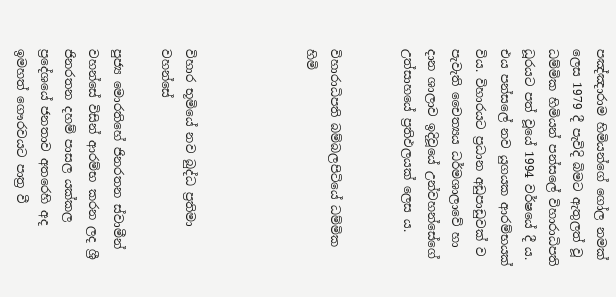පඤ්ඤාරාම හිමියන්ගේ ගෝල නමක් ලෙස 1979 දී පැවිදි බිමට ඇතුලත් වූ ධම්මික හිමියන් පන්සලේ විහාරාධිපති ධූරයට පත් වූයේ 1994 වර්ෂයේ දී ය. එය පන්සලේ නව යුගයක ආරම්භයක් විය. විහාරයට ප්‍රධාන අඩුපාඩුවක් ව පැවැති චෛත්‍යය ධර්මශාලාවේ හා දාන ශාලාව ඉදිවූයේ උන්වහන්සේගේ උත්සාහයේ ප්‍රතිඵලයක් ලෙස ය.


විහාරාධිපති බම්බලපිටියේ ධම්මික හිමි




විහාර භූමියේ නව බුද්ධ ප්‍රතිමා වහන්සේ

පුජ්‍ය මොරතිහේ ජිනරතන ස්වාමීන් වහන්සේ විසින් ආරම්භ කරන ලද ශ්‍රී ජිනරතන දහම් පාසල යක්කල ප්‍රදේශයේ ජනතාව අතරෙහි අද ඉමහත් ගෞරවයට පාත්‍ර වී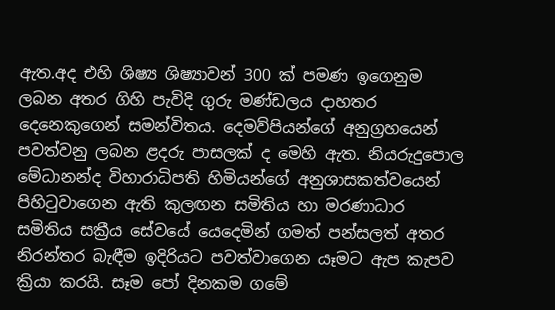ඇත.අද එහි ශිෂ්‍ය ශිෂ්‍යාවන් 300 ක් පමණ ඉගෙනුම ලබන අතර ගිහි පැවිදි ගුරු මණ්ඩලය දාහතර දෙනෙකුගෙන් සමන්විතය. දෙමව්පියන්ගේ අනුග්‍රහයෙන් පවත්වනු ලබන ළදරු පාසලක් ද මෙහි ඇත. නියරුදුපොල මේධානන්ද විහාරාධිපති හිමියන්ගේ අනුශාසකත්වයෙන් පිහිටුවාගෙන ඇති කුලඟන සමිතිය හා මරණාධාර සමිතිය සක්‍රීය සේවයේ යෙදෙමින් ගමත් පන්සලත් අතර නිරන්තර බැඳීම ඉදිරියට පවත්වාගෙන යෑමට ඇප කැපව ක්‍රියා කරයි. සෑම පෝ දිනකම ගමේ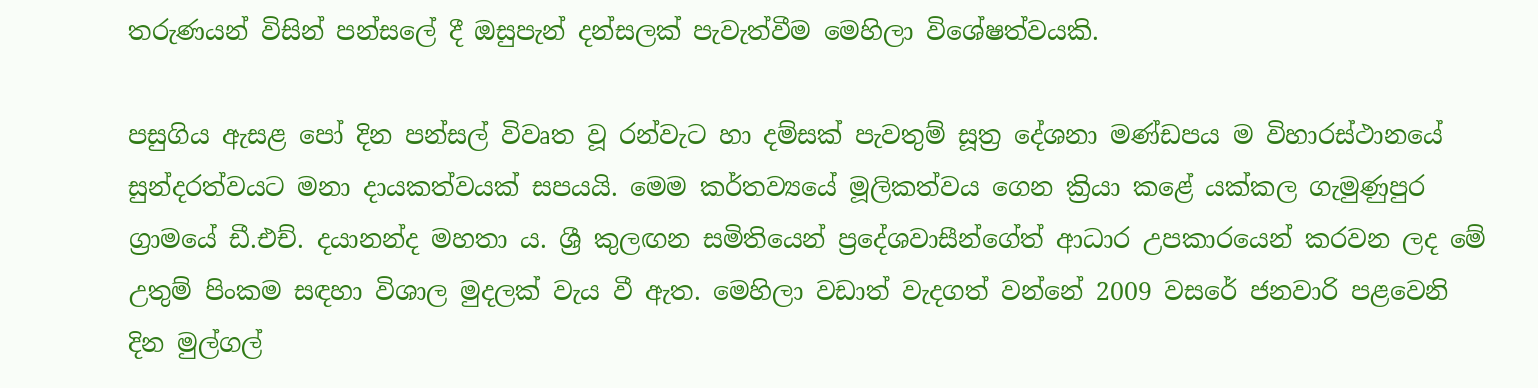තරුණයන් විසින් පන්සලේ දී ඔසුපැන් දන්සලක් පැවැත්වීම මෙහිලා විශේෂත්වයකි.

පසුගිය ඇසළ පෝ දින පන්සල් විවෘත වූ රන්වැට හා දම්සක් පැවතුම් සූත්‍ර දේශනා මණ්ඩපය ම විහාරස්ථානයේ සුන්දරත්වයට මනා දායකත්වයක් සපයයි. මෙම කර්තව්‍යයේ මූලිකත්වය ගෙන ක්‍රියා කළේ යක්කල ගැමුණුපුර ග්‍රාමයේ ඩී.එච්. දයානන්ද මහතා ය. ශ්‍රී කුලඟන සමිතියෙන් ප්‍රදේශවාසීන්ගේත් ආධාර උපකාරයෙන් කරවන ලද මේ උතුම් පිංකම සඳහා විශාල මුදලක් වැය වී ඇත. මෙහිලා වඩාත් වැදගත් වන්නේ 2009 වසරේ ජනවාරි පළවෙනි දින මුල්ගල්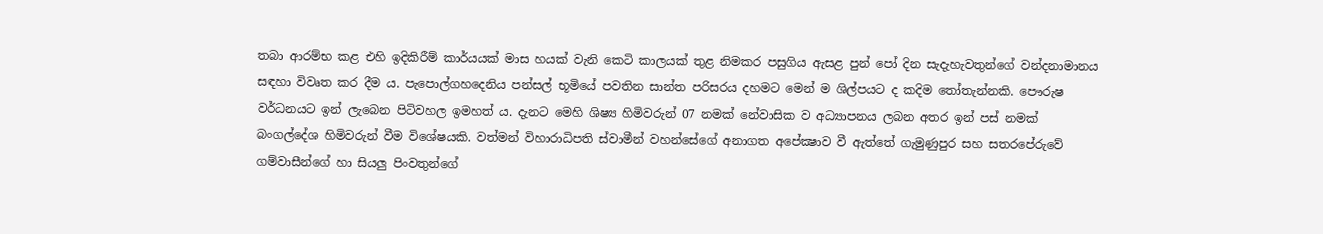තබා ආරම්භ කළ එහි ඉදිකිරීම් කාර්යයක් මාස හයක් වැනි කෙටි කාලයක් තුළ නිමකර පසුගිය ඇසළ පුන් පෝ දින සැදැහැවතුන්ගේ වන්දනාමානය සඳහා විවෘත කර දීම ය. පැපොල්ගහදෙනිය පන්සල් භූමියේ පවතින සාන්ත පරිසරය දහමට මෙන් ම ශිල්පයට ද කදිම තෝතැන්නකි. පෞරුෂ වර්ධනයට ඉන් ලැබෙන පිටිවහල ඉමහත් ය. දැනට මෙහි ශිෂ්‍ය හිමිවරුන් 07 නමක් නේවාසික ව අධ්‍යාපනය ලබන අතර ඉන් පස් නමක් බංගල්දේශ හිමිවරුන් වීම විශේෂයකි. වත්මන් විහාරාධිපති ස්වාමීන් වහන්සේගේ අනාගත අපේක්‍ෂාව වී ඇත්තේ ගැමුණුපුර සහ සතරපේරුවේ ගම්වාසීන්ගේ හා සියලු පිංවතුන්ගේ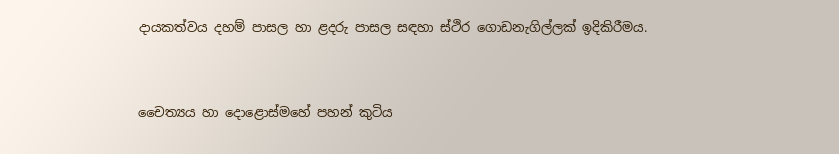දායකත්වය දහම් පාසල හා ළදරු පාසල සඳහා ස්ථිර ගොඩනැගිල්ලක් ඉදිකිරීමය.


චෛත්‍යය හා දොළොස්මහේ පහන් කුටිය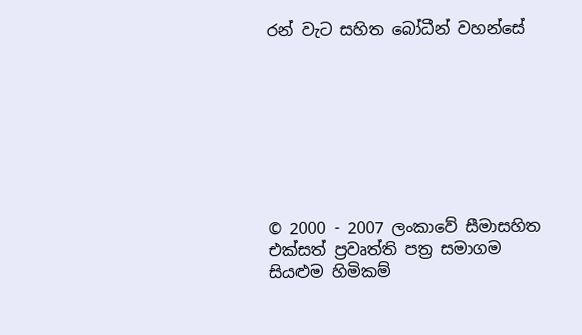රන් වැට සහිත බෝධීන් වහන්සේ








© 2000 - 2007 ලංකාවේ සීමාසහිත එක්සත් ප්‍රවෘත්ති පත්‍ර සමාගම
සියළුම හිමිකම්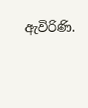ඇවිරිණි.